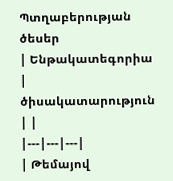Պտղաբերության ծեսեր
| Ենթակատեգորիա | ծիսակատարություն | |
|---|---|---|
| Թեմայով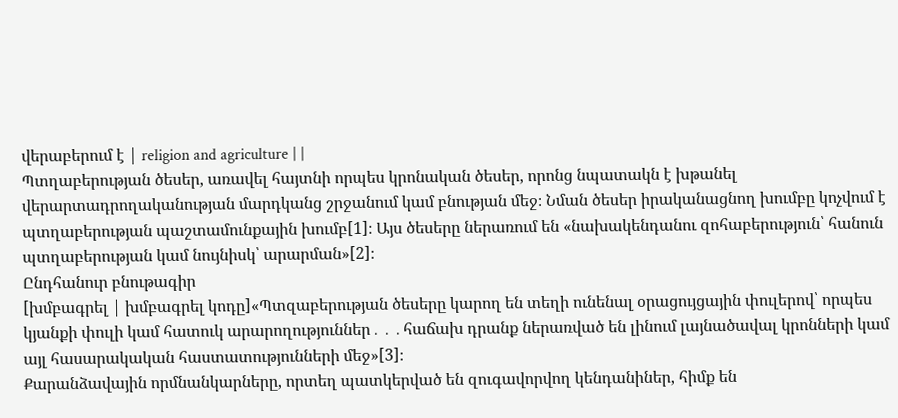վերաբերում է | religion and agriculture | |
Պտղաբերության ծեսեր, առավել հայտնի որպես կրոնական ծեսեր, որոնց նպատակն է խթանել վերարտադրողականության մարդկանց շրջանում կամ բնության մեջ։ Նման ծեսեր իրականացնող խումբը կոչվում է պտղաբերության պաշտամունքային խումբ[1]։ Այս ծեսերը ներառում են «նախակենդանու զոհաբերություն՝ հանուն պտղաբերության կամ նույնիսկ՝ արարման»[2]։
Ընդհանուր բնութագիր
[խմբագրել | խմբագրել կոդը]«Պտզաբերության ծեսերը կարող են տեղի ունենալ օրացույցային փուլերով՝ որպես կյանքի փուլի կամ հատուկ արարողություններ․․․հաճախ դրանք ներառված են լինում լայնածավալ կրոնների կամ այլ հասարակական հաստատությունների մեջ»[3]։
Քարանձավային որմնանկարները, որտեղ պատկերված են զուգավորվող կենդանիներ, հիմք են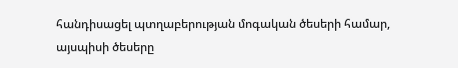հանդիսացել պտղաբերության մոգական ծեսերի համար, այսպիսի ծեսերը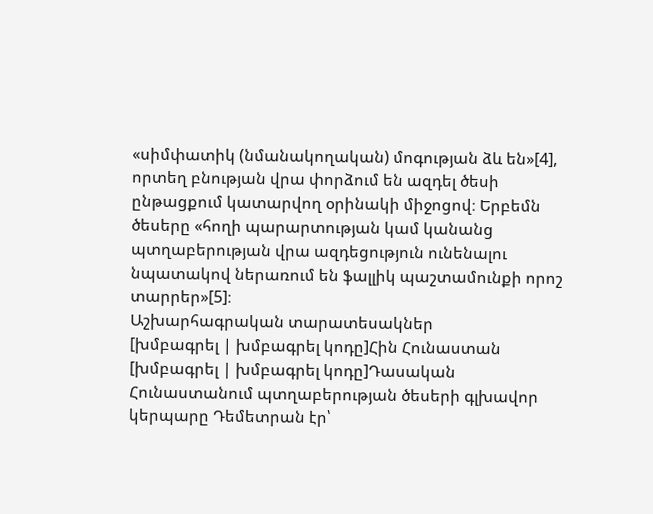«սիմփատիկ (նմանակողական) մոգության ձև են»[4], որտեղ բնության վրա փորձում են ազդել ծեսի ընթացքում կատարվող օրինակի միջոցով։ Երբեմն ծեսերը «հողի պարարտության կամ կանանց պտղաբերության վրա ազդեցություն ունենալու նպատակով ներառում են ֆալլիկ պաշտամունքի որոշ տարրեր»[5]։
Աշխարհագրական տարատեսակներ
[խմբագրել | խմբագրել կոդը]Հին Հունաստան
[խմբագրել | խմբագրել կոդը]Դասական Հունաստանում պտղաբերության ծեսերի գլխավոր կերպարը Դեմետրան էր՝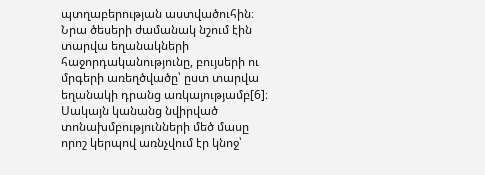պտղաբերության աստվածուհին։ Նրա ծեսերի ժամանակ նշում էին տարվա եղանակների հաջորդականությունը, բույսերի ու մրգերի առեղծվածը՝ ըստ տարվա եղանակի դրանց առկայությամբ[6]։ Սակայն կանանց նվիրված տոնախմբությունների մեծ մասը որոշ կերպով առնչվում էր կնոջ՝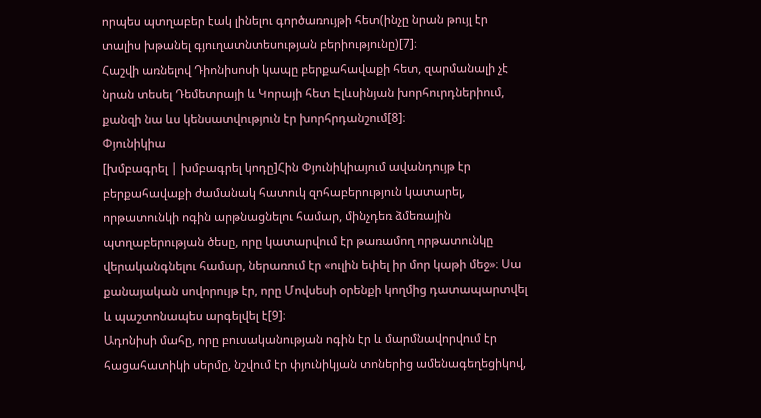որպես պտղաբեր էակ լինելու գործառույթի հետ(ինչը նրան թույլ էր տալիս խթանել գյուղատնտեսության բերիությունը)[7]։
Հաշվի առնելով Դիոնիսոսի կապը բերքահավաքի հետ, զարմանալի չէ նրան տեսել Դեմետրայի և Կորայի հետ Էլևսինյան խորհուրդներիում, քանզի նա ևս կենսատվություն էր խորհրդանշում[8]։
Փյունիկիա
[խմբագրել | խմբագրել կոդը]Հին Փյունիկիայում ավանդույթ էր բերքահավաքի ժամանակ հատուկ զոհաբերություն կատարել, որթատունկի ոգին արթնացնելու համար, մինչդեռ ձմեռային պտղաբերության ծեսը, որը կատարվում էր թառամող որթատունկը վերականգնելու համար, ներառում էր «ուլին եփել իր մոր կաթի մեջ»։ Սա քանայական սովորույթ էր, որը Մովսեսի օրենքի կողմից դատապարտվել և պաշտոնապես արգելվել է[9]։
Ադոնիսի մահը, որը բուսականության ոգին էր և մարմնավորվում էր հացահատիկի սերմը, նշվում էր փյունիկյան տոներից ամենագեղեցիկով,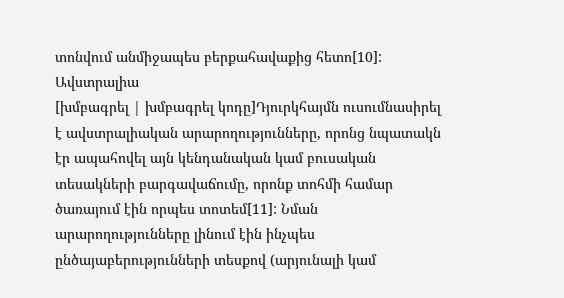տոնվում անմիջապես բերքահավաքից հետո[10]:
Ավստրալիա
[խմբագրել | խմբագրել կոդը]Դյուրկհայմն ուսումնասիրել է ավստրալիական արարողությունները, որոնց նպատակն էր ապահովել այն կենդանական կամ բուսական տեսակների բարգավաճումը, որոնք տոհմի համար ծառայում էին որպես տոտեմ[11]: Նման արարողությունները լինում էին ինչպես ընծայաբերությունների տեսքով (արյունալի կամ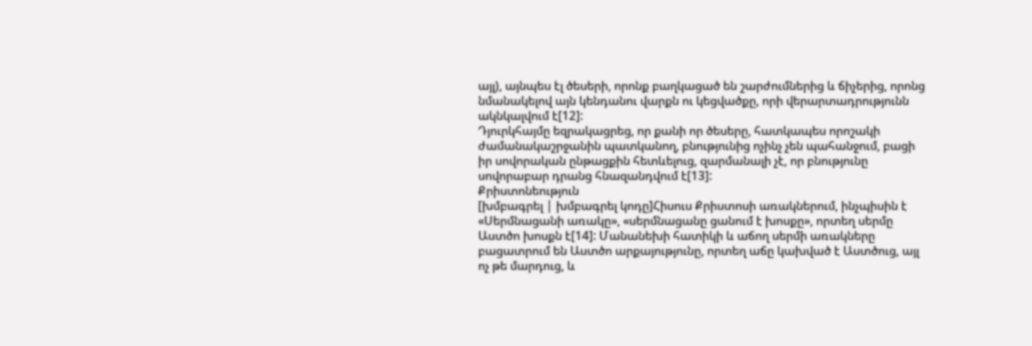այլ), այնպես էլ ծեսերի, որոնք բաղկացած են շարժումներից և ճիչերից, որոնց նմանակելով այն կենդանու վարքն ու կեցվածքը, որի վերարտադրությունն ակնկալվում է[12]:
Դյուրկհայմը եզրակացրեց, որ քանի որ ծեսերը, հատկապես որոշակի ժամանակաշրջանին պատկանող, բնությունից ոչինչ չեն պահանջում, բացի իր սովորական ընթացքին հետևելուց, զարմանալի չէ, որ բնությունը սովորաբար դրանց հնազանդվում է[13]:
Քրիստոնեություն
[խմբագրել | խմբագրել կոդը]Հիսուս Քրիստոսի առակներում, ինչպիսին է «Սերմնացանի առակը», «սերմնացանը ցանում է խոսքը», որտեղ սերմը Աստծո խոսքն է[14]: Մանանեխի հատիկի և աճող սերմի առակները բացատրում են Աստծո արքայությունը, որտեղ աճը կախված է Աստծուց, այլ ոչ թե մարդուց, և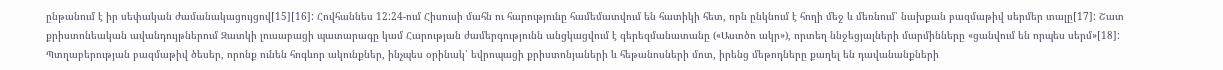ընթանում է իր սեփական ժամանակացույցով[15][16]: Հովհաննես 12:24-ում Հիսուսի մահն ու հարությունը համեմատվում են հատիկի հետ, որն ընկնում է հողի մեջ և մեռնում՝ նախքան բազմաթիվ սերմեր տալը[17]: Շատ քրիստոնեական ավանդույթներում Զատկի լուսաբացի պատարագը կամ Հարության ժամերգությունն անցկացվում է գերեզմանատանը («Աստծո ակր»), որտեղ ննջեցյալների մարմինները «ցանվում են որպես սերմ»[18]:
Պտղաբերության բազմաթիվ ծեսեր, որոնք ունեն հոգևոր ակունքներ, ինչպես օրինակ՝ եվրոպացի քրիստոնյաների և հեթանոսների մոտ, իրենց մեթոդները քաղել են դավանանքների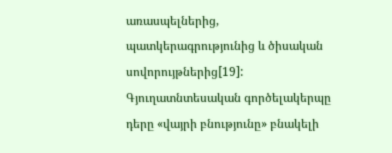առասպելներից, պատկերագրությունից և ծիսական սովորույթներից[19]: Գյուղատնտեսական գործելակերպը դերը «վայրի բնությունը» բնակելի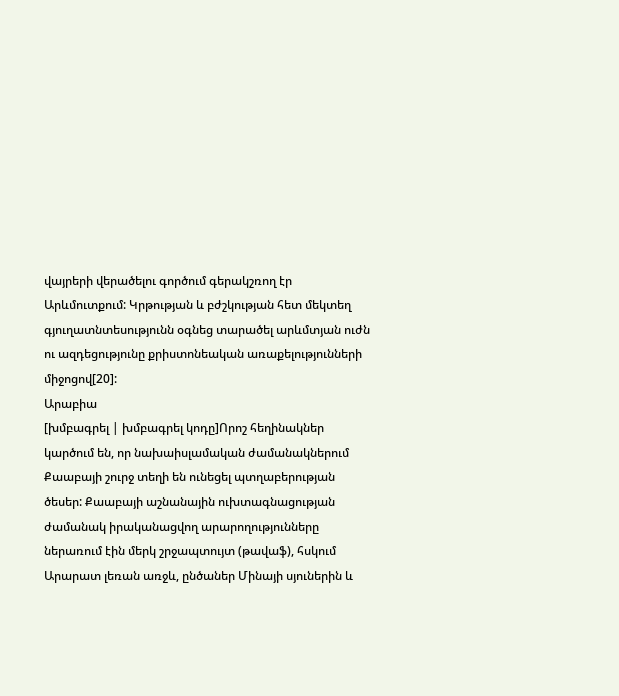վայրերի վերածելու գործում գերակշռող էր Արևմուտքում: Կրթության և բժշկության հետ մեկտեղ գյուղատնտեսությունն օգնեց տարածել արևմտյան ուժն ու ազդեցությունը քրիստոնեական առաքելությունների միջոցով[20]:
Արաբիա
[խմբագրել | խմբագրել կոդը]Որոշ հեղինակներ կարծում են, որ նախաիսլամական ժամանակներում Քաաբայի շուրջ տեղի են ունեցել պտղաբերության ծեսեր: Քաաբայի աշնանային ուխտագնացության ժամանակ իրականացվող արարողությունները ներառում էին մերկ շրջապտույտ (թավաֆ), հսկում Արարատ լեռան առջև, ընծաներ Մինայի սյուներին և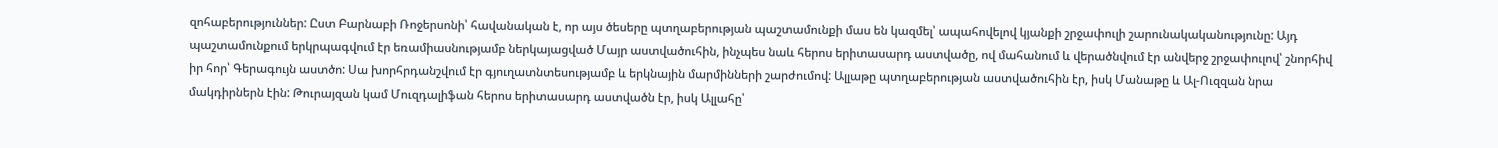զոհաբերություններ: Ըստ Բարնաբի Ռոջերսոնի՝ հավանական է, որ այս ծեսերը պտղաբերության պաշտամունքի մաս են կազմել՝ ապահովելով կյանքի շրջափուլի շարունակականությունը: Այդ պաշտամունքում երկրպագվում էր եռամիասնությամբ ներկայացված Մայր աստվածուհին, ինչպես նաև հերոս երիտասարդ աստվածը, ով մահանում և վերածնվում էր անվերջ շրջափուլով՝ շնորհիվ իր հոր՝ Գերագույն աստծո: Սա խորհրդանշվում էր գյուղատնտեսությամբ և երկնային մարմինների շարժումով: Ալլաթը պտղաբերության աստվածուհին էր, իսկ Մանաթը և Ալ-Ուզզան նրա մակդիրներն էին: Թուրայզան կամ Մուզդալիֆան հերոս երիտասարդ աստվածն էր, իսկ Ալլահը՝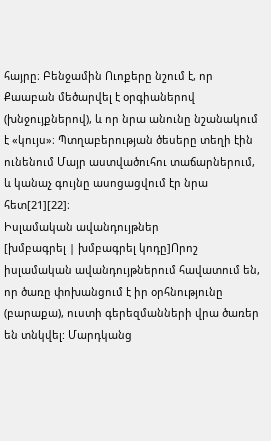հայրը։ Բենջամին Ուոքերը նշում է, որ Քաաբան մեծարվել է օրգիաներով (խնջույքներով), և որ նրա անունը նշանակում է «կույս»։ Պտղաբերության ծեսերը տեղի էին ունենում Մայր աստվածուհու տաճարներում, և կանաչ գույնը ասոցացվում էր նրա հետ[21][22]։
Իսլամական ավանդույթներ
[խմբագրել | խմբագրել կոդը]Որոշ իսլամական ավանդույթներում հավատում են, որ ծառը փոխանցում է իր օրհնությունը (բարաքա), ուստի գերեզմանների վրա ծառեր են տնկվել: Մարդկանց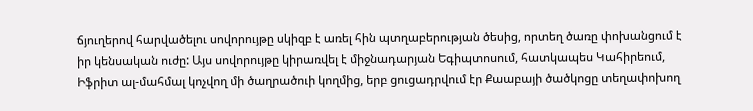ճյուղերով հարվածելու սովորույթը սկիզբ է առել հին պտղաբերության ծեսից, որտեղ ծառը փոխանցում է իր կենսական ուժը: Այս սովորույթը կիրառվել է միջնադարյան Եգիպտոսում, հատկապես Կահիրեում, Իֆրիտ ալ-մահմալ կոչվող մի ծաղրածուի կողմից, երբ ցուցադրվում էր Քաաբայի ծածկոցը տեղափոխող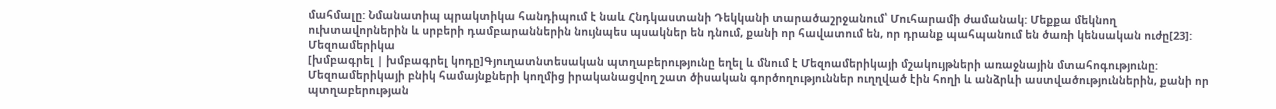մահմալը: Նմանատիպ պրակտիկա հանդիպում է նաև Հնդկաստանի Դեկկանի տարածաշրջանում՝ Մուհարամի ժամանակ: Մեքքա մեկնող ուխտավորներին և սրբերի դամբարաններին նույնպես պսակներ են դնում, քանի որ հավատում են, որ դրանք պահպանում են ծառի կենսական ուժը[23]:
Մեզոամերիկա
[խմբագրել | խմբագրել կոդը]Գյուղատնտեսական պտղաբերությունը եղել և մնում է Մեզոամերիկայի մշակույթների առաջնային մտահոգությունը: Մեզոամերիկայի բնիկ համայնքների կողմից իրականացվող շատ ծիսական գործողություններ ուղղված էին հողի և անձրևի աստվածություններին, քանի որ պտղաբերության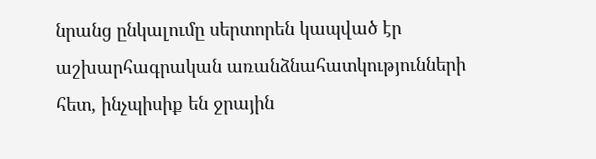նրանց ընկալումը սերտորեն կապված էր աշխարհագրական առանձնահատկությունների հետ, ինչպիսիք են ջրային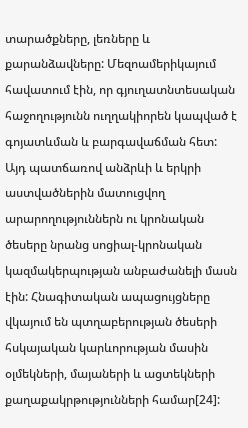տարածքները, լեռները և քարանձավները: Մեզոամերիկայում հավատում էին, որ գյուղատնտեսական հաջողությունն ուղղակիորեն կապված է գոյատևման և բարգավաճման հետ: Այդ պատճառով անձրևի և երկրի աստվածներին մատուցվող արարողություններն ու կրոնական ծեսերը նրանց սոցիալ-կրոնական կազմակերպության անբաժանելի մասն էին: Հնագիտական ապացույցները վկայում են պտղաբերության ծեսերի հսկայական կարևորության մասին օլմեկների, մայաների և ացտեկների քաղաքակրթությունների համար[24]: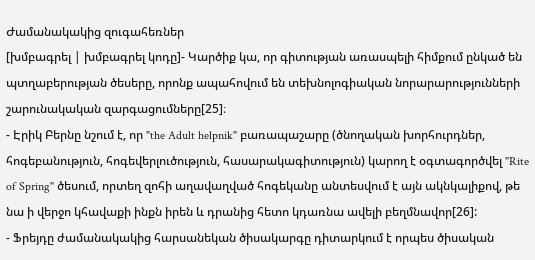Ժամանակակից զուգահեռներ
[խմբագրել | խմբագրել կոդը]- Կարծիք կա, որ գիտության առասպելի հիմքում ընկած են պտղաբերության ծեսերը, որոնք ապահովում են տեխնոլոգիական նորարարությունների շարունակական զարգացումները[25]։
- Էրիկ Բերնը նշում է, որ "the Adult helpnik" բառապաշարը (ծնողական խորհուրդներ, հոգեբանություն, հոգեվերլուծություն, հասարակագիտություն) կարող է օգտագործվել "Rite of Spring" ծեսում, որտեղ զոհի աղավաղված հոգեկանը անտեսվում է այն ակնկալիքով, թե նա ի վերջո կհավաքի ինքն իրեն և դրանից հետո կդառնա ավելի բեղմնավոր[26]:
- Ֆրեյդը ժամանակակից հարսանեկան ծիսակարգը դիտարկում է որպես ծիսական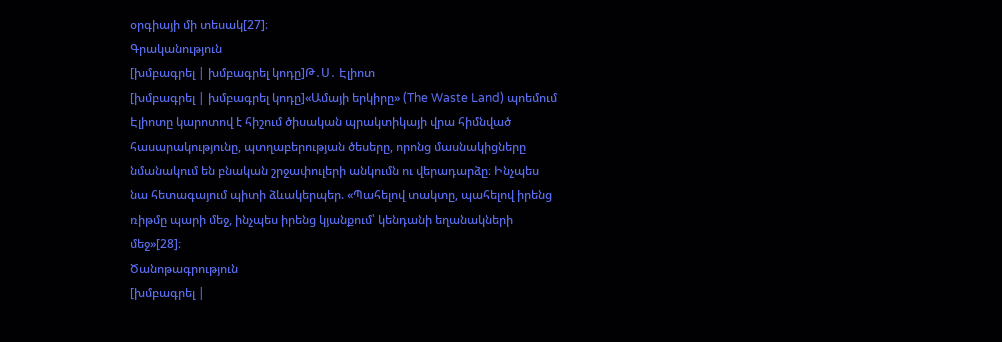օրգիայի մի տեսակ[27]։
Գրականություն
[խմբագրել | խմբագրել կոդը]Թ․Ս․ Էլիոտ
[խմբագրել | խմբագրել կոդը]«Ամայի երկիրը» (The Waste Land) պոեմում Էլիոտը կարոտով է հիշում ծիսական պրակտիկայի վրա հիմնված հասարակությունը, պտղաբերության ծեսերը, որոնց մասնակիցները նմանակում են բնական շրջափուլերի անկումն ու վերադարձը։ Ինչպես նա հետագայում պիտի ձևակերպեր. «Պահելով տակտը, պահելով իրենց ռիթմը պարի մեջ, ինչպես իրենց կյանքում՝ կենդանի եղանակների մեջ»[28]։
Ծանոթագրություն
[խմբագրել |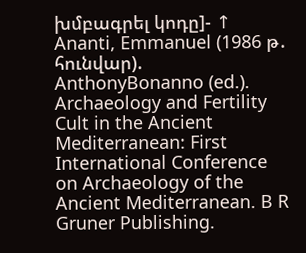խմբագրել կոդը]- ↑ Ananti, Emmanuel (1986 թ․ հունվար). AnthonyBonanno (ed.). Archaeology and Fertility Cult in the Ancient Mediterranean: First International Conference on Archaeology of the Ancient Mediterranean. B R Gruner Publishing.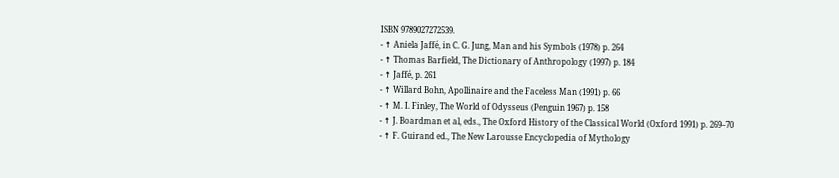ISBN 9789027272539.
- ↑ Aniela Jaffé, in C. G. Jung, Man and his Symbols (1978) p. 264
- ↑ Thomas Barfield, The Dictionary of Anthropology (1997) p. 184
- ↑ Jaffé, p. 261
- ↑ Willard Bohn, Apollinaire and the Faceless Man (1991) p. 66
- ↑ M. I. Finley, The World of Odysseus (Penguin 1967) p. 158
- ↑ J. Boardman et al, eds., The Oxford History of the Classical World (Oxford 1991) p. 269–70
- ↑ F. Guirand ed., The New Larousse Encyclopedia of Mythology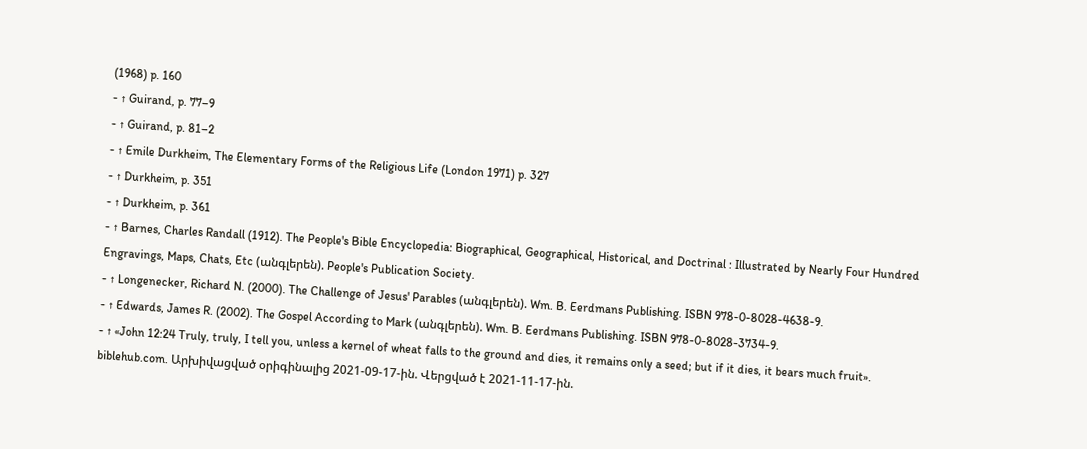(1968) p. 160
- ↑ Guirand, p. 77–9
- ↑ Guirand, p. 81–2
- ↑ Emile Durkheim, The Elementary Forms of the Religious Life (London 1971) p. 327
- ↑ Durkheim, p. 351
- ↑ Durkheim, p. 361
- ↑ Barnes, Charles Randall (1912). The People's Bible Encyclopedia: Biographical, Geographical, Historical, and Doctrinal : Illustrated by Nearly Four Hundred Engravings, Maps, Chats, Etc (անգլերեն). People's Publication Society.
- ↑ Longenecker, Richard N. (2000). The Challenge of Jesus' Parables (անգլերեն). Wm. B. Eerdmans Publishing. ISBN 978-0-8028-4638-9.
- ↑ Edwards, James R. (2002). The Gospel According to Mark (անգլերեն). Wm. B. Eerdmans Publishing. ISBN 978-0-8028-3734-9.
- ↑ «John 12:24 Truly, truly, I tell you, unless a kernel of wheat falls to the ground and dies, it remains only a seed; but if it dies, it bears much fruit». biblehub.com. Արխիվացված օրիգինալից 2021-09-17-ին. Վերցված է 2021-11-17-ին.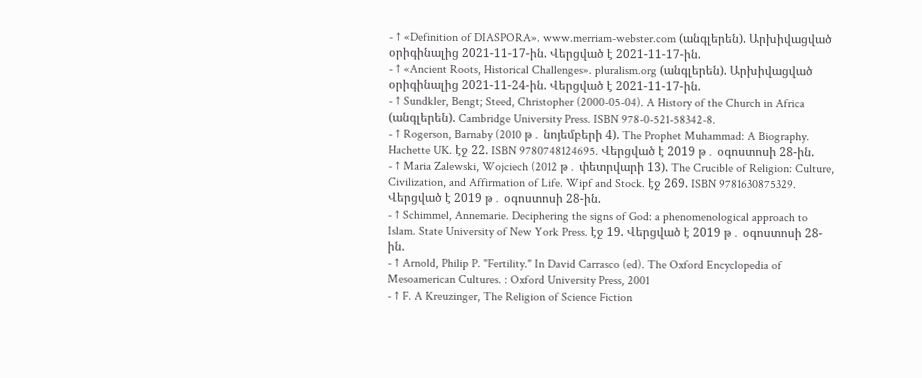- ↑ «Definition of DIASPORA». www.merriam-webster.com (անգլերեն). Արխիվացված օրիգինալից 2021-11-17-ին. Վերցված է 2021-11-17-ին.
- ↑ «Ancient Roots, Historical Challenges». pluralism.org (անգլերեն). Արխիվացված օրիգինալից 2021-11-24-ին. Վերցված է 2021-11-17-ին.
- ↑ Sundkler, Bengt; Steed, Christopher (2000-05-04). A History of the Church in Africa (անգլերեն). Cambridge University Press. ISBN 978-0-521-58342-8.
- ↑ Rogerson, Barnaby (2010 թ․ նոյեմբերի 4). The Prophet Muhammad: A Biography. Hachette UK. էջ 22. ISBN 9780748124695. Վերցված է 2019 թ․ օգոստոսի 28-ին.
- ↑ Maria Zalewski, Wojciech (2012 թ․ փետրվարի 13). The Crucible of Religion: Culture, Civilization, and Affirmation of Life. Wipf and Stock. էջ 269. ISBN 9781630875329. Վերցված է 2019 թ․ օգոստոսի 28-ին.
- ↑ Schimmel, Annemarie. Deciphering the signs of God: a phenomenological approach to Islam. State University of New York Press. էջ 19. Վերցված է 2019 թ․ օգոստոսի 28-ին.
- ↑ Arnold, Philip P. "Fertility." In David Carrasco (ed). The Oxford Encyclopedia of Mesoamerican Cultures. : Oxford University Press, 2001
- ↑ F. A Kreuzinger, The Religion of Science Fiction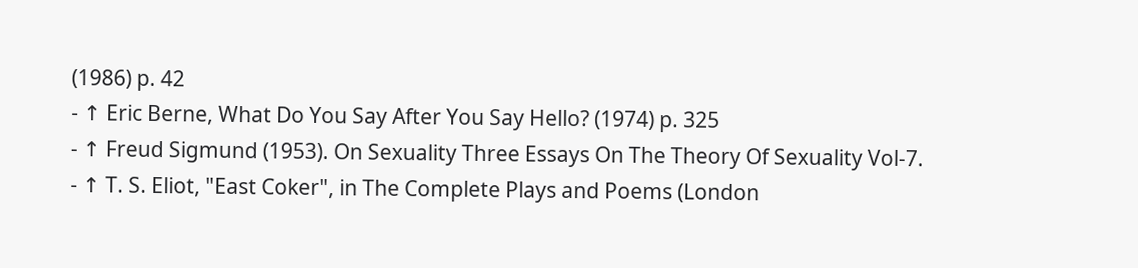(1986) p. 42
- ↑ Eric Berne, What Do You Say After You Say Hello? (1974) p. 325
- ↑ Freud Sigmund (1953). On Sexuality Three Essays On The Theory Of Sexuality Vol-7.
- ↑ T. S. Eliot, "East Coker", in The Complete Plays and Poems (London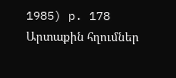1985) p. 178
Արտաքին հղումներ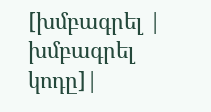[խմբագրել | խմբագրել կոդը]|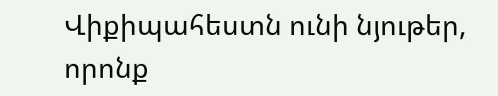Վիքիպահեստն ունի նյութեր, որոնք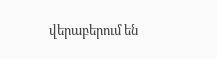վերաբերում են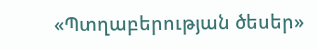«Պտղաբերության ծեսեր»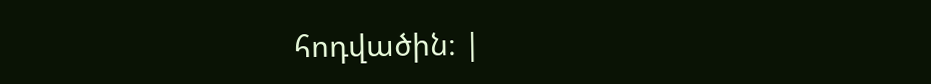հոդվածին։ |